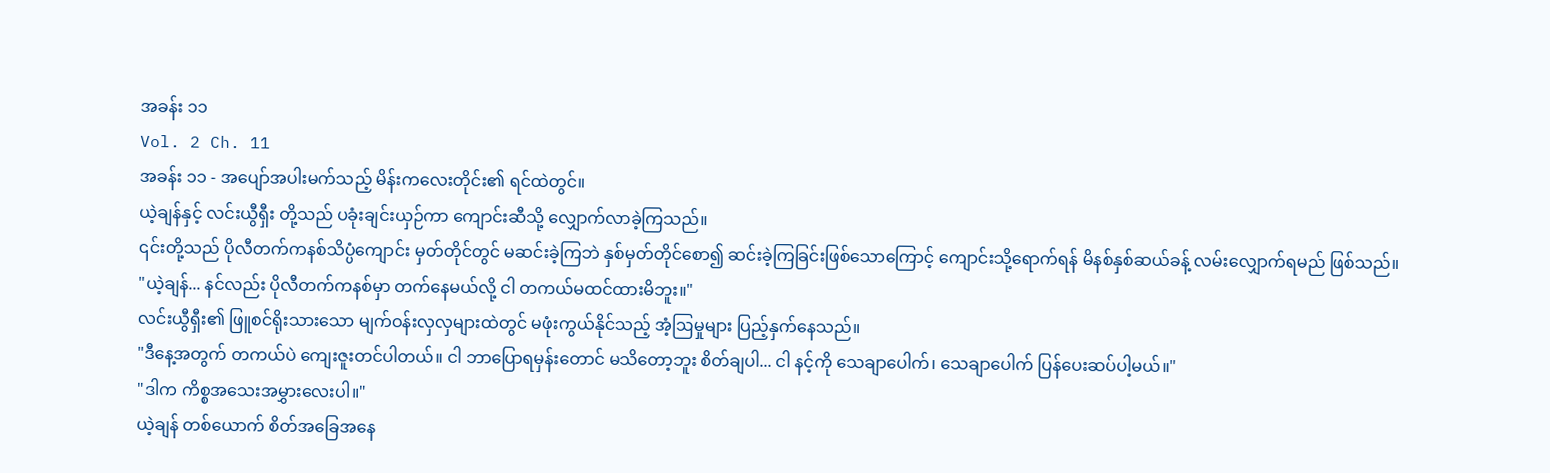အခန်း ၁၁
Vol. 2 Ch. 11
အခန်း ၁၁ - အပျော်အပါးမက်သည့် မိန်းကလေးတိုင်း၏ ရင်ထဲတွင်။
ယဲ့ချန်နှင့် လင်းယွီရှီး တို့သည် ပခုံးချင်းယှဉ်ကာ ကျောင်းဆီသို့ လျှောက်လာခဲ့ကြသည်။
၎င်းတို့သည် ပိုလီတက်ကနစ်သိပ္ပံကျောင်း မှတ်တိုင်တွင် မဆင်းခဲ့ကြဘဲ နှစ်မှတ်တိုင်စော၍ ဆင်းခဲ့ကြခြင်းဖြစ်သောကြောင့် ကျောင်းသို့ရောက်ရန် မိနစ်နှစ်ဆယ်ခန့် လမ်းလျှောက်ရမည် ဖြစ်သည်။
"ယဲ့ချန်... နင်လည်း ပိုလီတက်ကနစ်မှာ တက်နေမယ်လို့ ငါ တကယ်မထင်ထားမိဘူး။"
လင်းယွီရှီး၏ ဖြူစင်ရိုးသားသော မျက်ဝန်းလှလှများထဲတွင် မဖုံးကွယ်နိုင်သည့် အံ့ဩမှုများ ပြည့်နှက်နေသည်။
"ဒီနေ့အတွက် တကယ်ပဲ ကျေးဇူးတင်ပါတယ်။ ငါ ဘာပြောရမှန်းတောင် မသိတော့ဘူး စိတ်ချပါ... ငါ နင့်ကို သေချာပေါက်၊ သေချာပေါက် ပြန်ပေးဆပ်ပါ့မယ်။"
"ဒါက ကိစ္စအသေးအမွှားလေးပါ။"
ယဲ့ချန် တစ်ယောက် စိတ်အခြေအနေ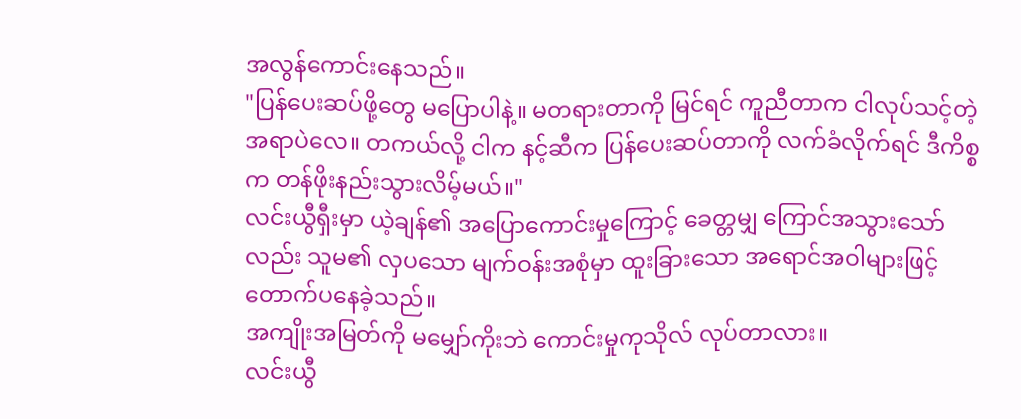အလွန်ကောင်းနေသည်။
"ပြန်ပေးဆပ်ဖို့တွေ မပြောပါနဲ့။ မတရားတာကို မြင်ရင် ကူညီတာက ငါလုပ်သင့်တဲ့အရာပဲလေ။ တကယ်လို့ ငါက နင့်ဆီက ပြန်ပေးဆပ်တာကို လက်ခံလိုက်ရင် ဒီကိစ္စက တန်ဖိုးနည်းသွားလိမ့်မယ်။"
လင်းယွီရှီးမှာ ယဲ့ချန်၏ အပြောကောင်းမှုကြောင့် ခေတ္တမျှ ကြောင်အသွားသော်လည်း သူမ၏ လှပသော မျက်ဝန်းအစုံမှာ ထူးခြားသော အရောင်အဝါများဖြင့် တောက်ပနေခဲ့သည်။
အကျိုးအမြတ်ကို မမျှော်ကိုးဘဲ ကောင်းမှုကုသိုလ် လုပ်တာလား။
လင်းယွီ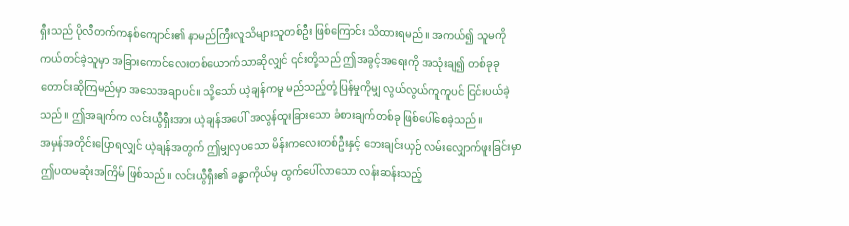ရှီးသည် ပိုလီတက်ကနစ်ကျောင်း၏ နာမည်ကြီးလူသိများသူတစ်ဦး ဖြစ်ကြောင်း သိထားရမည်။ အကယ်၍ သူမကို ကယ်တင်ခဲ့သူမှာ အခြားကောင်လေးတစ်ယောက်သာဆိုလျှင် ၎င်းတို့သည် ဤအခွင့်အရေးကို အသုံးချ၍ တစ်ခုခု တောင်းဆိုကြမည်မှာ အသေအချာပင်။ သို့သော် ယဲ့ချန်ကမူ မည်သည့်တုံ့ပြန်မှုကိုမျှ လွယ်လွယ်ကူကူပင် ငြင်းပယ်ခဲ့သည်။ ဤအချက်က လင်းယွီရှီးအား ယဲ့ချန်အပေါ် အလွန်ထူးခြားသော ခံစားချက်တစ်ခု ဖြစ်ပေါ်စေခဲ့သည်။
အမှန်အတိုင်းပြောရလျှင် ယဲ့ချန်အတွက် ဤမျှလှပသော မိန်းကလေးတစ်ဦးနှင့် ဘေးချင်းယှဉ် လမ်းလျှောက်ဖူးခြင်းမှာ ဤပထမဆုံးအကြိမ် ဖြစ်သည်။ လင်းယွီရှီး၏ ခန္ဓာကိုယ်မှ ထွက်ပေါ်လာသော လန်းဆန်းသည့်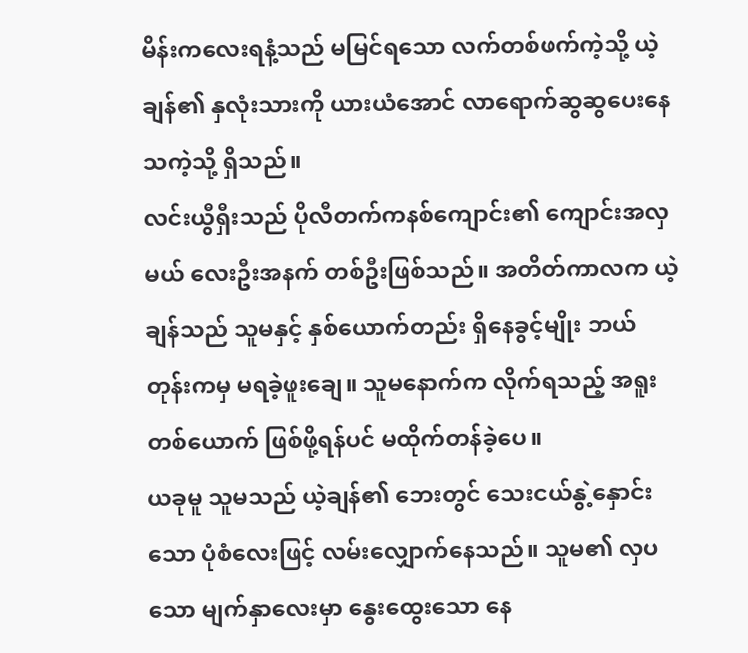မိန်းကလေးရနံ့သည် မမြင်ရသော လက်တစ်ဖက်ကဲ့သို့ ယဲ့ချန်၏ နှလုံးသားကို ယားယံအောင် လာရောက်ဆွဆွပေးနေသကဲ့သို့ ရှိသည်။
လင်းယွီရှီးသည် ပိုလီတက်ကနစ်ကျောင်း၏ ကျောင်းအလှမယ် လေးဦးအနက် တစ်ဦးဖြစ်သည်။ အတိတ်ကာလက ယဲ့ချန်သည် သူမနှင့် နှစ်ယောက်တည်း ရှိနေခွင့်မျိုး ဘယ်တုန်းကမှ မရခဲ့ဖူးချေ။ သူမနောက်က လိုက်ရသည့် အရူး တစ်ယောက် ဖြစ်ဖို့ရန်ပင် မထိုက်တန်ခဲ့ပေ။
ယခုမူ သူမသည် ယဲ့ချန်၏ ဘေးတွင် သေးငယ်နွဲ့နှောင်းသော ပုံစံလေးဖြင့် လမ်းလျှောက်နေသည်။ သူမ၏ လှပသော မျက်နှာလေးမှာ နွေးထွေးသော နေ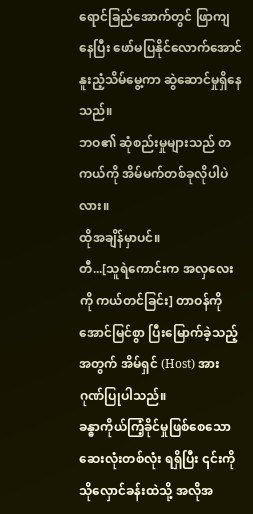ရောင်ခြည်အောက်တွင် ဖြာကျနေပြီး ဖော်မပြနိုင်လောက်အောင် နူးညံ့သိမ်မွေ့ကာ ဆွဲဆောင်မှုရှိနေသည်။
ဘဝ၏ ဆုံစည်းမှုများသည် တကယ်ကို အိမ်မက်တစ်ခုလိုပါပဲလား။
ထိုအချိန်မှာပင်။
တီ...[သူရဲကောင်းက အလှလေး ကို ကယ်တင်ခြင်း] တာဝန်ကို အောင်မြင်စွာ ပြီးမြောက်ခဲ့သည့်အတွက် အိမ်ရှင် (Host) အား ဂုဏ်ပြုပါသည်။
ခန္ဓာကိုယ်ကြံ့ခိုင်မှုဖြစ်စေသော ဆေးလုံးတစ်လုံး ရရှိပြီး ၎င်းကို သိုလှောင်ခန်းထဲသို့ အလိုအ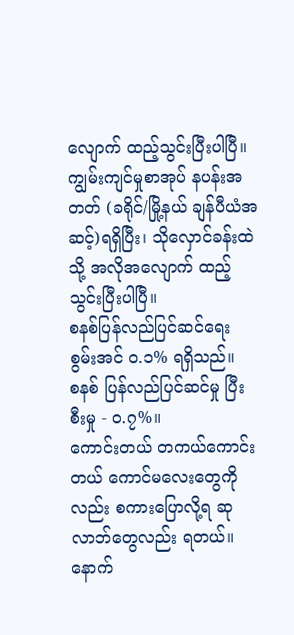လျောက် ထည့်သွင်းပြီးပါပြီ။
ကျွမ်းကျင်မှုစာအုပ် နပန်းအတတ် (ခရိုင်/မြို့နယ် ချန်ပီယံအဆင့်)ရရှိပြီး၊ သိုလှောင်ခန်းထဲသို့ အလိုအလျောက် ထည့်သွင်းပြီးပါပြီ။
စနစ်ပြန်လည်ပြင်ဆင်ရေး စွမ်းအင် ၀.၁% ရရှိသည်။
စနစ် ပြန်လည်ပြင်ဆင်မှု ပြီးစီးမှု - ၀.၇%။
ကောင်းတယ် တကယ်ကောင်းတယ် ကောင်မလေးတွေကိုလည်း စကားပြောလို့ရ ဆုလာဘ်တွေလည်း ရတယ်။ နောက်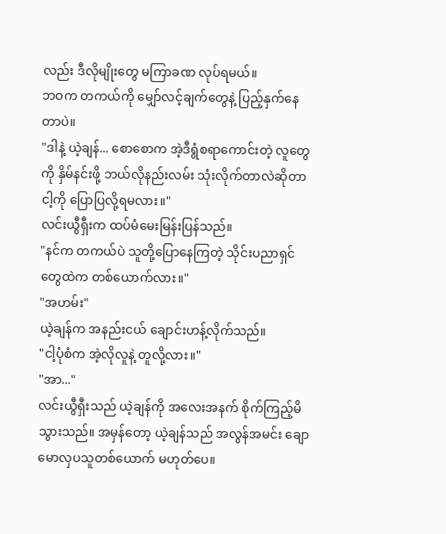လည်း ဒီလိုမျိုးတွေ မကြာခဏ လုပ်ရမယ်။
ဘဝက တကယ်ကို မျှော်လင့်ချက်တွေနဲ့ ပြည့်နှက်နေတာပဲ။
"ဒါနဲ့ ယဲ့ချန်... စောစောက အဲ့ဒီရွံစရာကောင်းတဲ့ လူတွေကို နှိမ်နင်းဖို့ ဘယ်လိုနည်းလမ်း သုံးလိုက်တာလဲဆိုတာ ငါ့ကို ပြောပြလို့ရမလား။"
လင်းယွီရှီးက ထပ်မံမေးမြန်းပြန်သည်။
"နင်က တကယ်ပဲ သူတို့ပြောနေကြတဲ့ သိုင်းပညာရှင်တွေထဲက တစ်ယောက်လား။"
"အဟမ်း"
ယဲ့ချန်က အနည်းငယ် ချောင်းဟန့်လိုက်သည်။
"ငါ့ပုံစံက အဲ့လိုလူနဲ့ တူလို့လား။"
"အာ..."
လင်းယွီရှီးသည် ယဲ့ချန်ကို အလေးအနက် စိုက်ကြည့်မိသွားသည်။ အမှန်တော့ ယဲ့ချန်သည် အလွန်အမင်း ချောမောလှပသူတစ်ယောက် မဟုတ်ပေ။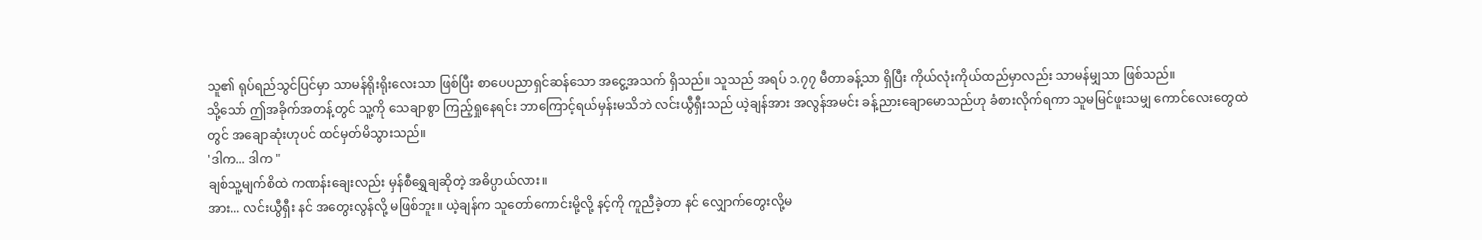သူ၏ ရုပ်ရည်သွင်ပြင်မှာ သာမန်ရိုးရိုးလေးသာ ဖြစ်ပြီး စာပေပညာရှင်ဆန်သော အငွေ့အသက် ရှိသည်။ သူသည် အရပ် ၁.၇၇ မီတာခန့်သာ ရှိပြီး ကိုယ်လုံးကိုယ်ထည်မှာလည်း သာမန်မျှသာ ဖြစ်သည်။
သို့သော် ဤအခိုက်အတန့်တွင် သူ့ကို သေချာစွာ ကြည့်ရှုနေရင်း ဘာကြောင့်ရယ်မှန်းမသိဘဲ လင်းယွီရှီးသည် ယဲ့ချန်အား အလွန်အမင်း ခန့်ညားချောမောသည်ဟု ခံစားလိုက်ရကာ သူမမြင်ဖူးသမျှ ကောင်လေးတွေထဲတွင် အချောဆုံးဟုပင် ထင်မှတ်မိသွားသည်။
'ဒါက... ဒါက "
ချစ်သူ့မျက်စိထဲ ကဏန်းချေးလည်း မှန်စီရွှေချဆိုတဲ့ အဓိပ္ပာယ်လား။
အား... လင်းယွီရှီး နင် အတွေးလွန်လို့ မဖြစ်ဘူး။ ယဲ့ချန်က သူတော်ကောင်းမို့လို့ နင့်ကို ကူညီခဲ့တာ နင် လျှောက်တွေးလို့မ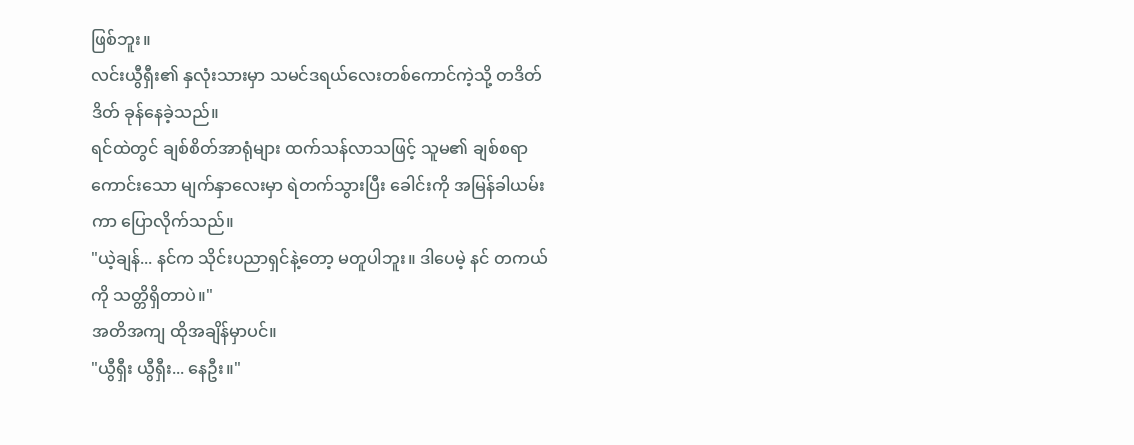ဖြစ်ဘူး။
လင်းယွီရှီး၏ နှလုံးသားမှာ သမင်ဒရယ်လေးတစ်ကောင်ကဲ့သို့ တဒိတ်ဒိတ် ခုန်နေခဲ့သည်။
ရင်ထဲတွင် ချစ်စိတ်အာရုံများ ထက်သန်လာသဖြင့် သူမ၏ ချစ်စရာကောင်းသော မျက်နှာလေးမှာ ရဲတက်သွားပြီး ခေါင်းကို အမြန်ခါယမ်းကာ ပြောလိုက်သည်။
"ယဲ့ချန်... နင်က သိုင်းပညာရှင်နဲ့တော့ မတူပါဘူး။ ဒါပေမဲ့ နင် တကယ်ကို သတ္တိရှိတာပဲ။"
အတိအကျ ထိုအချိန်မှာပင်။
"ယွီရှီး ယွီရှီး... နေဦး။"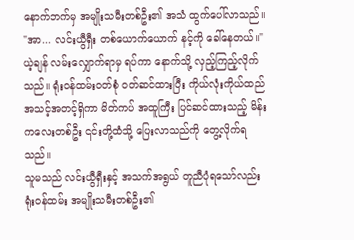နောက်ဘက်မှ အမျိုးသမီးတစ်ဦး၏ အသံ ထွက်ပေါ်လာသည်။
"အာ... လင်းယွီရှီး တစ်ယောက်ယောက် နင့်ကို ခေါ်နေတယ်။"
ယဲ့ချန် လမ်းလျှောက်ရာမှ ရပ်ကာ နောက်သို့ လှည့်ကြည့်လိုက်သည်။ ရုံးဝန်ထမ်းဝတ်စုံ ဝတ်ဆင်ထားပြီး ကိုယ်လုံးကိုယ်ထည် အသင့်အတင့်ရှိကာ မိတ်ကပ် အထူကြီး ပြင်ဆင်ထားသည့် မိန်းကလေးတစ်ဦး ၎င်းတို့ထံသို့ ပြေးလာသည်ကို တွေ့လိုက်ရသည်။
သူမသည် လင်းယွီရှီးနှင့် အသက်အရွယ် တူညီပုံရသော်လည်း ရုံးဝန်ထမ်း အမျိုးသမီးတစ်ဦး၏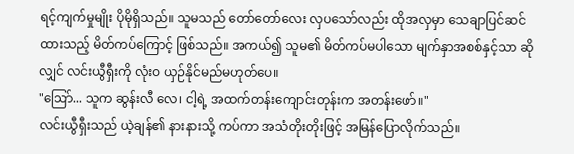ရင့်ကျက်မှုမျိုး ပိုမိုရှိသည်။ သူမသည် တော်တော်လေး လှပသော်လည်း ထိုအလှမှာ သေချာပြင်ဆင်ထားသည့် မိတ်ကပ်ကြောင့် ဖြစ်သည်။ အကယ်၍ သူမ၏ မိတ်ကပ်မပါသော မျက်နှာအစစ်နှင့်သာ ဆိုလျှင် လင်းယွီရှီးကို လုံးဝ ယှဉ်နိုင်မည်မဟုတ်ပေ။
"ဩော်... သူက ဆွန်းလီ လေ၊ ငါ့ရဲ့ အထက်တန်းကျောင်းတုန်းက အတန်းဖော်။"
လင်းယွီရှီးသည် ယဲ့ချန်၏ နားနားသို့ ကပ်ကာ အသံတိုးတိုးဖြင့် အမြန်ပြောလိုက်သည်။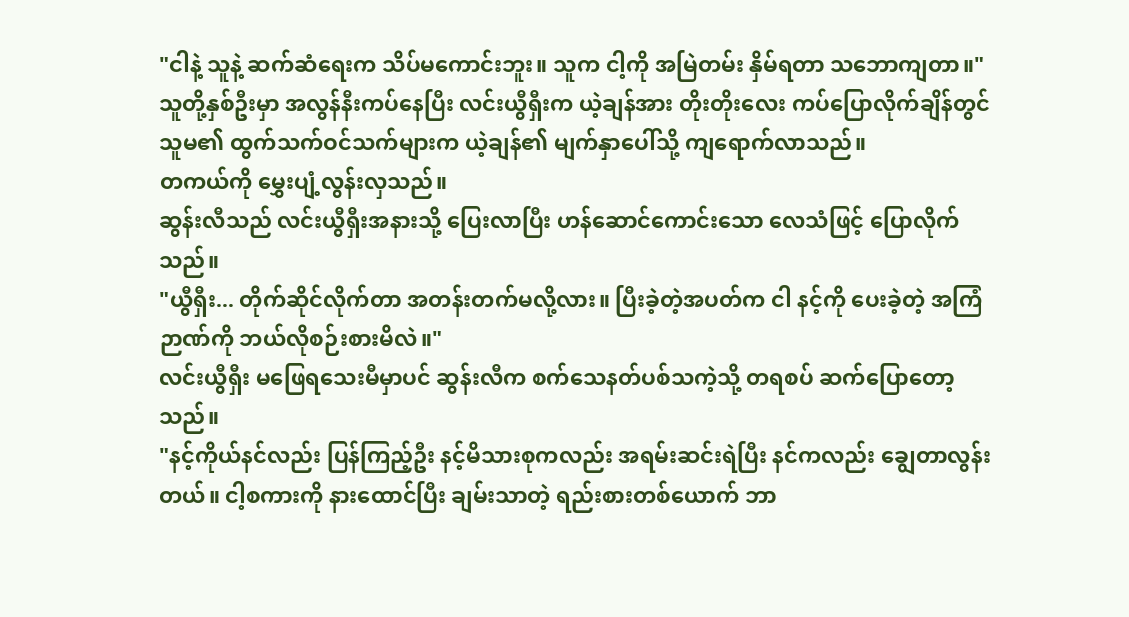"ငါနဲ့ သူနဲ့ ဆက်ဆံရေးက သိပ်မကောင်းဘူး။ သူက ငါ့ကို အမြဲတမ်း နှိမ်ရတာ သဘောကျတာ။"
သူတို့နှစ်ဦးမှာ အလွန်နီးကပ်နေပြီး လင်းယွီရှီးက ယဲ့ချန်အား တိုးတိုးလေး ကပ်ပြောလိုက်ချိန်တွင် သူမ၏ ထွက်သက်ဝင်သက်များက ယဲ့ချန်၏ မျက်နှာပေါ်သို့ ကျရောက်လာသည်။
တကယ်ကို မွှေးပျံ့လွန်းလှသည်။
ဆွန်းလီသည် လင်းယွီရှီးအနားသို့ ပြေးလာပြီး ဟန်ဆောင်ကောင်းသော လေသံဖြင့် ပြောလိုက်သည်။
"ယွီရှီး... တိုက်ဆိုင်လိုက်တာ အတန်းတက်မလို့လား။ ပြီးခဲ့တဲ့အပတ်က ငါ နင့်ကို ပေးခဲ့တဲ့ အကြံဉာဏ်ကို ဘယ်လိုစဉ်းစားမိလဲ။"
လင်းယွီရှီး မဖြေရသေးမီမှာပင် ဆွန်းလီက စက်သေနတ်ပစ်သကဲ့သို့ တရစပ် ဆက်ပြောတော့သည်။
"နင့်ကိုယ်နင်လည်း ပြန်ကြည့်ဦး နင့်မိသားစုကလည်း အရမ်းဆင်းရဲပြီး နင်ကလည်း ချွေတာလွန်းတယ်။ ငါ့စကားကို နားထောင်ပြီး ချမ်းသာတဲ့ ရည်းစားတစ်ယောက် ဘာ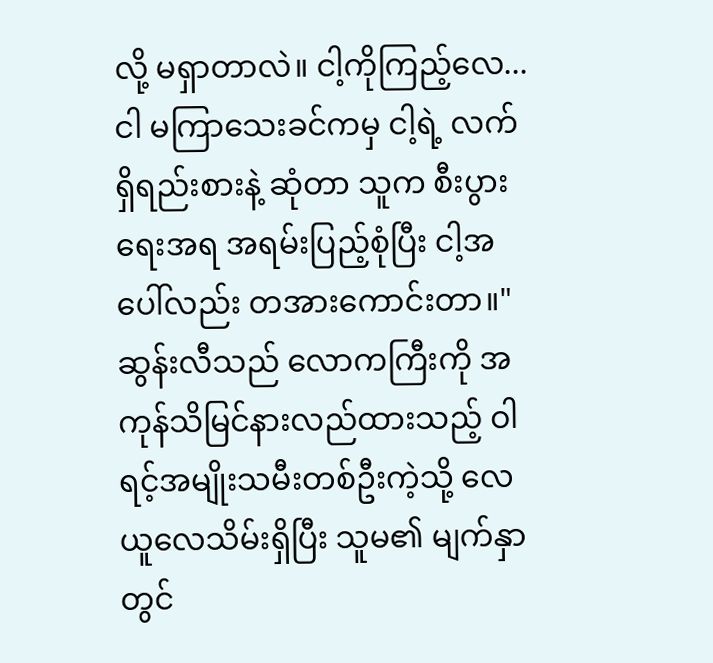လို့ မရှာတာလဲ။ ငါ့ကိုကြည့်လေ... ငါ မကြာသေးခင်ကမှ ငါ့ရဲ့ လက်ရှိရည်းစားနဲ့ ဆုံတာ သူက စီးပွားရေးအရ အရမ်းပြည့်စုံပြီး ငါ့အပေါ်လည်း တအားကောင်းတာ။"
ဆွန်းလီသည် လောကကြီးကို အကုန်သိမြင်နားလည်ထားသည့် ဝါရင့်အမျိုးသမီးတစ်ဦးကဲ့သို့ လေယူလေသိမ်းရှိပြီး သူမ၏ မျက်နှာတွင်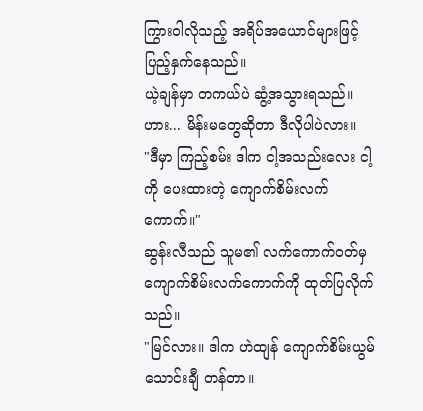ကြွားဝါလိုသည့် အရိပ်အယောင်များဖြင့် ပြည့်နှက်နေသည်။
ယဲ့ချန်မှာ တကယ်ပဲ ဆွံ့အသွားရသည်။
ဟား... မိန်းမတွေဆိုတာ ဒီလိုပါပဲလား။
"ဒီမှာ ကြည့်စမ်း ဒါက ငါ့အသည်းလေး ငါ့ကို ပေးထားတဲ့ ကျောက်စိမ်းလက်ကောက်။"
ဆွန်းလီသည် သူမ၏ လက်ကောက်ဝတ်မှ ကျောက်စိမ်းလက်ကောက်ကို ထုတ်ပြလိုက်သည်။
"မြင်လား။ ဒါက ဟဲထျန် ကျောက်စိမ်းယွမ်သောင်းချီ တန်တာ။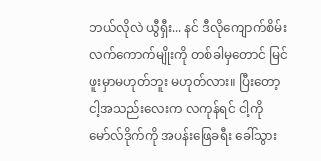ဘယ်လိုလဲ ယွီရှီး... နင် ဒီလိုကျောက်စိမ်းလက်ကောက်မျိုးကို တစ်ခါမှတောင် မြင်ဖူးမှာမဟုတ်ဘူး မဟုတ်လား။ ပြီးတော့ ငါ့အသည်းလေးက လကုန်ရင် ငါ့ကို မော်လ်ဒိုက်ကို အပန်းဖြေခရီး ခေါ်သွား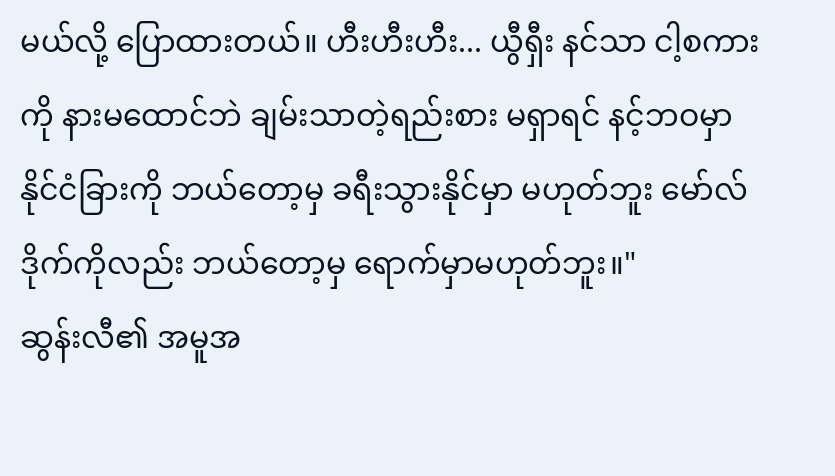မယ်လို့ ပြောထားတယ်။ ဟီးဟီးဟီး... ယွီရှီး နင်သာ ငါ့စကားကို နားမထောင်ဘဲ ချမ်းသာတဲ့ရည်းစား မရှာရင် နင့်ဘဝမှာ နိုင်ငံခြားကို ဘယ်တော့မှ ခရီးသွားနိုင်မှာ မဟုတ်ဘူး မော်လ်ဒိုက်ကိုလည်း ဘယ်တော့မှ ရောက်မှာမဟုတ်ဘူး။"
ဆွန်းလီ၏ အမူအ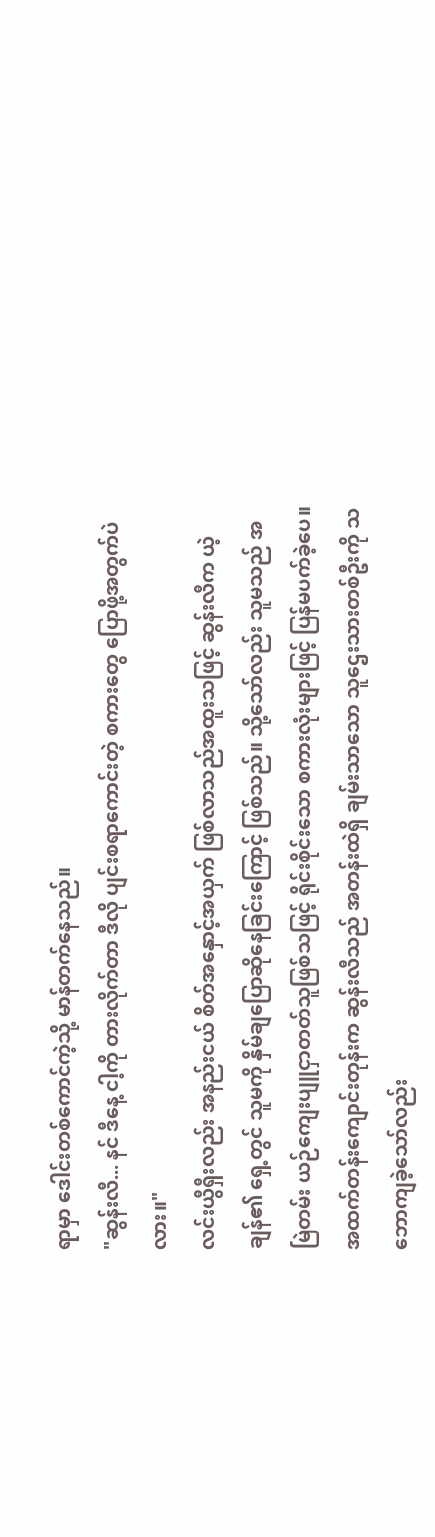ရာမှာ ဒေါင်းတစ်ကောင်ကဲ့သို့ မာန်တက်နေသည်။
"ဆွန်းလီ... နင် ဒီနေ့ ငါ့ကို တားလိုက်တာ ဒီလို ပျင်းစရာကောင်းတဲ့ စကားတွေ ပြောဖို့အတွက်ပဲလား။"
လင်းယွီရှီးလည်း အနည်းငယ် စိတ်အနှောင့်အယှက် ဖြစ်လာသည်အထူးသဖြင့် ဆွန်းလီက ယဲ့ချန်၏ ရှေ့တွင် သူမကို နှိမ်ချပြောဆိုနေခြင်းကြောင့် ဖြစ်သည်။ သို့သော်လည်း သူမသည် အမြဲတမ်း ယဉ်ကျေးပျူငှာတတ်သူဖြစ်သဖြင့် ရိုင်းစိုင်းသော စကားလုံးများဖြင့် ပြန်မပက်ခဲ့ပေ။
အထက်တန်းကျောင်းတုန်းက ဆွန်းလီသည် အတန်းထဲရှိ ချမ်းသာသော သူဌေးသားတစ်ဦးကို သဘောကျခဲ့သော်လည်း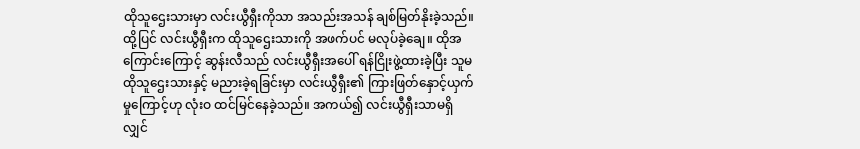ထိုသူဌေးသားမှာ လင်းယွီရှီးကိုသာ အသည်းအသန် ချစ်မြတ်နိုးခဲ့သည်။
ထို့ပြင် လင်းယွီရှီးက ထိုသူဌေးသားကို အဖက်ပင် မလုပ်ခဲ့ချေ။ ထိုအကြောင်းကြောင့် ဆွန်းလီသည် လင်းယွီရှီးအပေါ် ရန်ငြိုးဖွဲ့ထားခဲ့ပြီး သူမ ထိုသူဌေးသားနှင့် မညားခဲ့ရခြင်းမှာ လင်းယွီရှီး၏ ကြားဖြတ်နှောင့်ယှက်မှုကြောင့်ဟု လုံးဝ ထင်မြင်နေခဲ့သည်။ အကယ်၍ လင်းယွီရှီးသာမရှိလျှင်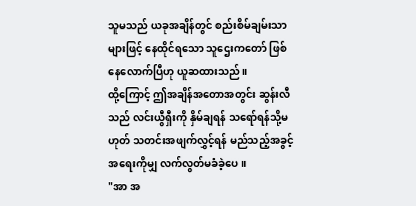သူမသည် ယခုအချိန်တွင် စည်းစိမ်ချမ်းသာများဖြင့် နေထိုင်ရသော သူဌေးကတော် ဖြစ်နေလောက်ပြီဟု ယူဆထားသည်။
ထို့ကြောင့် ဤအချိန်အတောအတွင်း ဆွန်းလီသည် လင်းယွီရှီးကို နှိမ်ချရန် သရော်ရန်သို့မဟုတ် သတင်းအဖျက်လွှင့်ရန် မည်သည့်အခွင့်အရေးကိုမျှ လက်လွတ်မခံခဲ့ပေ။
"အာ အ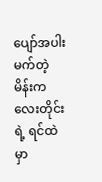ပျော်အပါးမက်တဲ့ မိန်းကလေးတိုင်းရဲ့ ရင်ထဲမှာ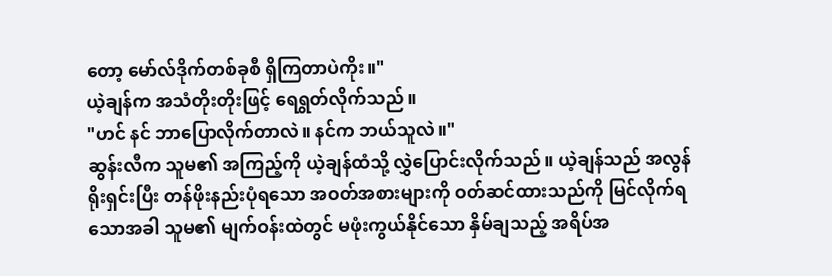တော့ မော်လ်ဒိုက်တစ်ခုစီ ရှိကြတာပဲကိုး။"
ယဲ့ချန်က အသံတိုးတိုးဖြင့် ရေရွတ်လိုက်သည်။
"ဟင် နင် ဘာပြောလိုက်တာလဲ။ နင်က ဘယ်သူလဲ။"
ဆွန်းလီက သူမ၏ အကြည့်ကို ယဲ့ချန်ထံသို့ လွှဲပြောင်းလိုက်သည်။ ယဲ့ချန်သည် အလွန်ရိုးရှင်းပြီး တန်ဖိုးနည်းပုံရသော အဝတ်အစားများကို ဝတ်ဆင်ထားသည်ကို မြင်လိုက်ရသောအခါ သူမ၏ မျက်ဝန်းထဲတွင် မဖုံးကွယ်နိုင်သော နှိမ်ချသည့် အရိပ်အ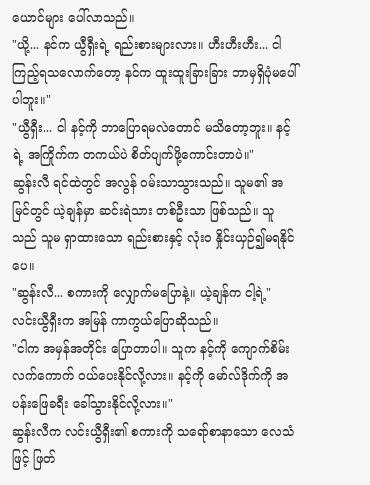ယောင်များ ပေါ်လာသည်။
"ယို့... နင်က ယွီရှီးရဲ့ ရည်းစားများလား။ ဟီးဟီးဟီး... ငါကြည့်ရသလောက်တော့ နင်က ထူးထူးခြားခြား ဘာမှရှိပုံမပေါ်ပါဘူး။"
"ယွီရှီး... ငါ နင့်ကို ဘာပြောရမလဲတောင် မသိတော့ဘူး။ နင့်ရဲ့ အကြိုက်က တကယ်ပဲ စိတ်ပျက်ဖို့ကောင်းတာပဲ။"
ဆွန်းလီ ရင်ထဲတွင် အလွန် ဝမ်းသာသွားသည်။ သူမ၏ အမြင်တွင် ယဲ့ချန်မှာ ဆင်းရဲသား တစ်ဦးသာ ဖြစ်သည်။ သူသည် သူမ ရှာထားသော ရည်းစားနှင့် လုံးဝ နှိုင်းယှဉ်၍မရနိုင်ပေ။
"ဆွန်းလီ... စကားကို လျှောက်မပြောနဲ့။ ယဲ့ချန်က ငါ့ရဲ့"
လင်းယွီရှီးက အမြန် ကာကွယ်ပြောဆိုသည်။
"ငါက အမှန်အတိုင်း ပြောတာပါ။ သူက နင့်ကို ကျောက်စိမ်းလက်ကောက် ဝယ်ပေးနိုင်လို့လား။ နင့်ကို မော်လ်ဒိုက်ကို အပန်းဖြေခရီး ခေါ်သွားနိုင်လို့လား။"
ဆွန်းလီက လင်းယွီရှီး၏ စကားကို သရော်စာနာသော လေသံဖြင့် ဖြတ်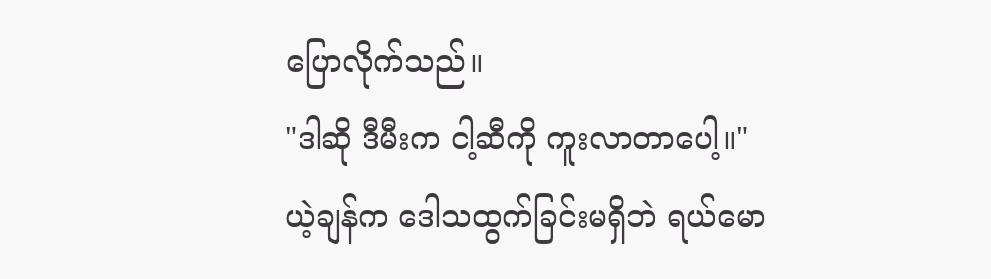ပြောလိုက်သည်။
"ဒါဆို ဒီမီးက ငါ့ဆီကို ကူးလာတာပေါ့။"
ယဲ့ချန်က ဒေါသထွက်ခြင်းမရှိဘဲ ရယ်မော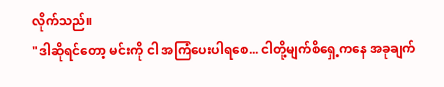လိုက်သည်။
"ဒါဆိုရင်တော့ မင်းကို ငါ အကြံပေးပါရစေ... ငါတို့မျက်စိရှေ့ကနေ အခုချက်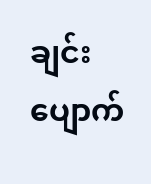ချင်း ပျောက်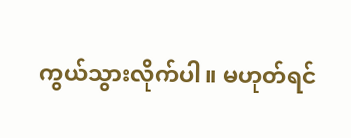ကွယ်သွားလိုက်ပါ။ မဟုတ်ရင်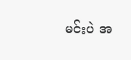မင်းပဲ အ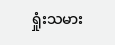ရှုံးသမား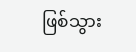ဖြစ်သွား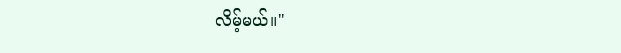လိမ့်မယ်။"